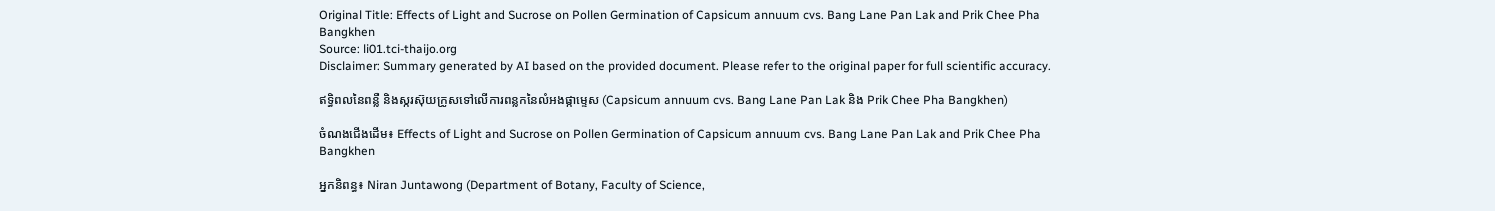Original Title: Effects of Light and Sucrose on Pollen Germination of Capsicum annuum cvs. Bang Lane Pan Lak and Prik Chee Pha Bangkhen
Source: li01.tci-thaijo.org
Disclaimer: Summary generated by AI based on the provided document. Please refer to the original paper for full scientific accuracy.

ឥទ្ធិពលនៃពន្លឺ និងស្ករស៊ុយក្រូសទៅលើការពន្លកនៃលំអងផ្កាម្ទេស (Capsicum annuum cvs. Bang Lane Pan Lak និង Prik Chee Pha Bangkhen)

ចំណងជើងដើម៖ Effects of Light and Sucrose on Pollen Germination of Capsicum annuum cvs. Bang Lane Pan Lak and Prik Chee Pha Bangkhen

អ្នកនិពន្ធ៖ Niran Juntawong (Department of Botany, Faculty of Science,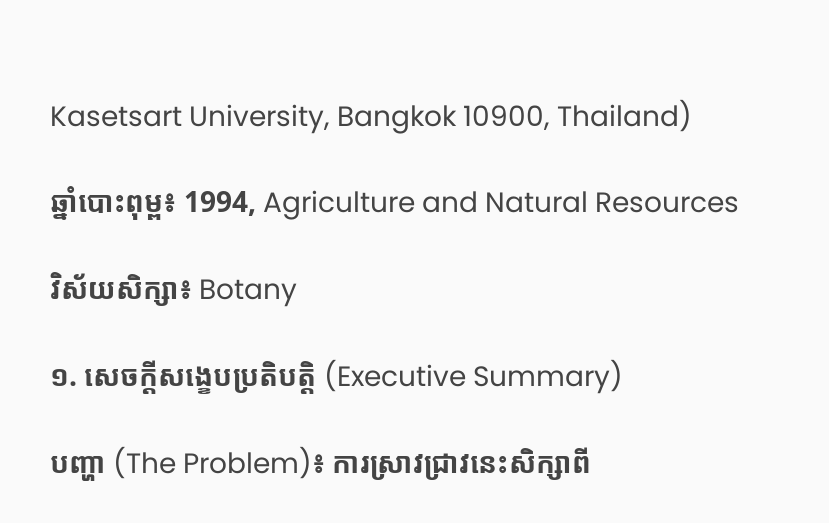Kasetsart University, Bangkok 10900, Thailand)

ឆ្នាំបោះពុម្ព៖ 1994, Agriculture and Natural Resources

វិស័យសិក្សា៖ Botany

១. សេចក្តីសង្ខេបប្រតិបត្តិ (Executive Summary)

បញ្ហា (The Problem)៖ ការស្រាវជ្រាវនេះសិក្សាពី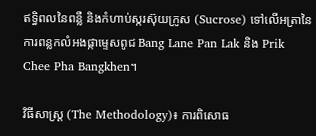ឥទ្ធិពលនៃពន្លឺ និងកំហាប់ស្ករស៊ុយក្រូស (Sucrose) ទៅលើអត្រានៃការពន្លកលំអងផ្កាម្ទេសពូជ Bang Lane Pan Lak និង Prik Chee Pha Bangkhen។

វិធីសាស្ត្រ (The Methodology)៖ ការពិសោធ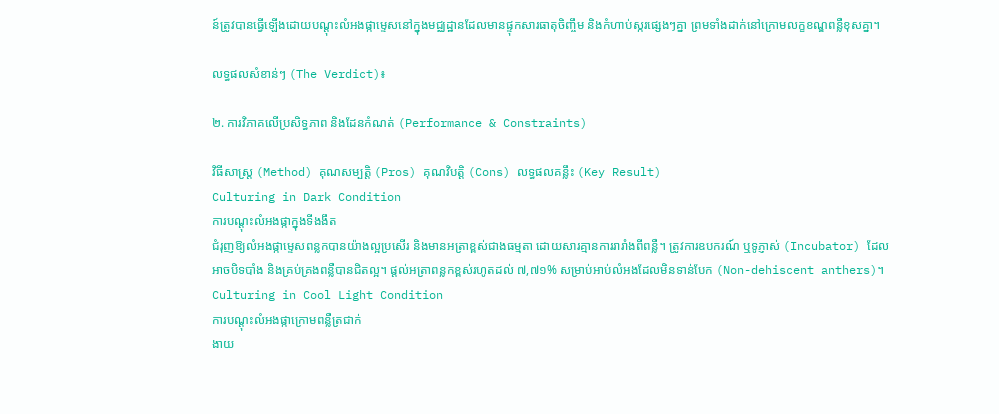ន៍ត្រូវបានធ្វើឡើងដោយបណ្តុះលំអងផ្កាម្ទេសនៅក្នុងមជ្ឈដ្ឋានដែលមានផ្ទុកសារធាតុចិញ្ចឹម និងកំហាប់ស្ករផ្សេងៗគ្នា ព្រមទាំងដាក់នៅក្រោមលក្ខខណ្ឌពន្លឺខុសគ្នា។

លទ្ធផលសំខាន់ៗ (The Verdict)៖

២. ការវិភាគលើប្រសិទ្ធភាព និងដែនកំណត់ (Performance & Constraints)

វិធីសាស្ត្រ (Method) គុណសម្បត្តិ (Pros) គុណវិបត្តិ (Cons) លទ្ធផលគន្លឹះ (Key Result)
Culturing in Dark Condition
ការបណ្តុះលំអងផ្កាក្នុងទីងងឹត
ជំរុញឱ្យលំអងផ្កាម្ទេសពន្លកបានយ៉ាងល្អប្រសើរ និងមានអត្រាខ្ពស់ជាងធម្មតា ដោយសារគ្មានការរារាំងពីពន្លឺ។ ត្រូវការឧបករណ៍ ឬទូភ្ញាស់ (Incubator) ដែលអាចបិទបាំង និងគ្រប់គ្រងពន្លឺបានជិតល្អ។ ផ្តល់អត្រាពន្លកខ្ពស់រហូតដល់ ៧,៧១% សម្រាប់អាប់លំអងដែលមិនទាន់បែក (Non-dehiscent anthers)។
Culturing in Cool Light Condition
ការបណ្តុះលំអងផ្កាក្រោមពន្លឺត្រជាក់
ងាយ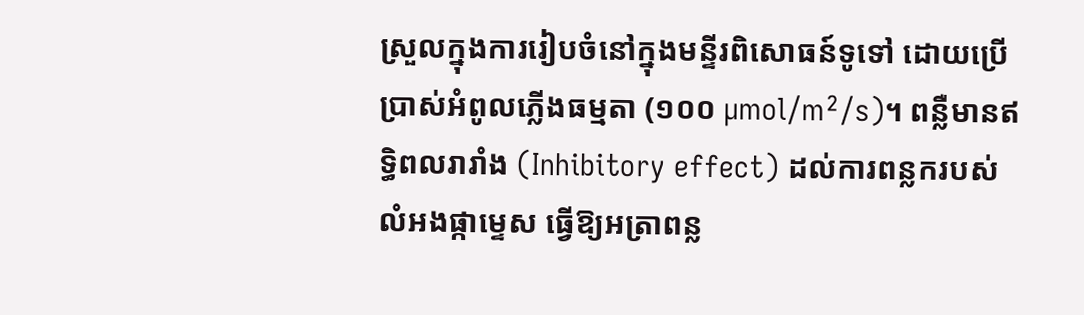ស្រួលក្នុងការរៀបចំនៅក្នុងមន្ទីរពិសោធន៍ទូទៅ ដោយប្រើប្រាស់អំពូលភ្លើងធម្មតា (១០០ µmol/m²/s)។ ពន្លឺមានឥទ្ធិពលរារាំង (Inhibitory effect) ដល់ការពន្លករបស់លំអងផ្កាម្ទេស ធ្វើឱ្យអត្រាពន្ល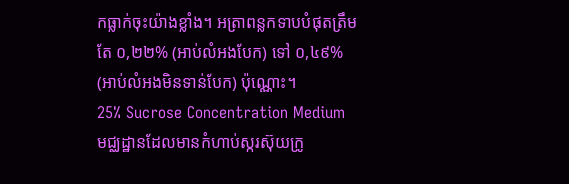កធ្លាក់ចុះយ៉ាងខ្លាំង។ អត្រាពន្លកទាបបំផុតត្រឹមតែ ០,២២% (អាប់លំអងបែក) ទៅ ០,៤៩% (អាប់លំអងមិនទាន់បែក) ប៉ុណ្ណោះ។
25% Sucrose Concentration Medium
មជ្ឈដ្ឋានដែលមានកំហាប់ស្ករស៊ុយក្រូ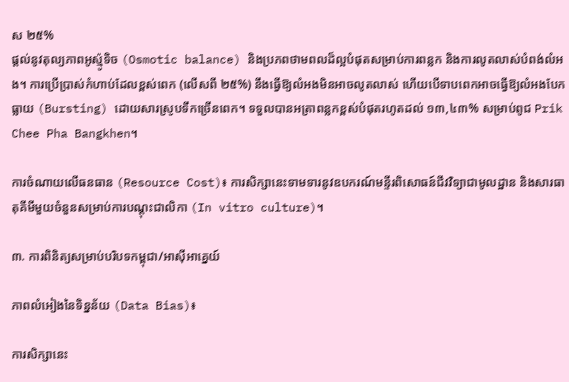ស ២៥%
ផ្តល់នូវតុល្យភាពអូស្ម៉ូទិច (Osmotic balance) និងប្រភពថាមពលដ៏ល្អបំផុតសម្រាប់ការពន្លក និងការលូតលាស់បំពង់លំអង។ ការប្រើប្រាស់កំហាប់ដែលខ្ពស់ពេក (លើសពី ២៥%) នឹងធ្វើឱ្យលំអងមិនអាចលូតលាស់ ហើយបើទាបពេកអាចធ្វើឱ្យលំអងបែកធ្លាយ (Bursting) ដោយសារស្រូបទឹកច្រើនពេក។ ទទួលបានអត្រាពន្លកខ្ពស់បំផុតរហូតដល់ ១៣,៤៣% សម្រាប់ពូជ Prik Chee Pha Bangkhen។

ការចំណាយលើធនធាន (Resource Cost)៖ ការសិក្សានេះទាមទារនូវឧបករណ៍មន្ទីរពិសោធន៍ជីវវិទ្យាជាមូលដ្ឋាន និងសារធាតុគីមីមួយចំនួនសម្រាប់ការបណ្តុះជាលិកា (In vitro culture)។

៣. ការពិនិត្យសម្រាប់បរិបទកម្ពុជា/អាស៊ីអាគ្នេយ៍

ភាពលំអៀងនៃទិន្នន័យ (Data Bias)៖

ការសិក្សានេះ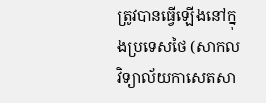ត្រូវបានធ្វើឡើងនៅក្នុងប្រទេសថៃ (សាកលវិទ្យាល័យកាសេតសា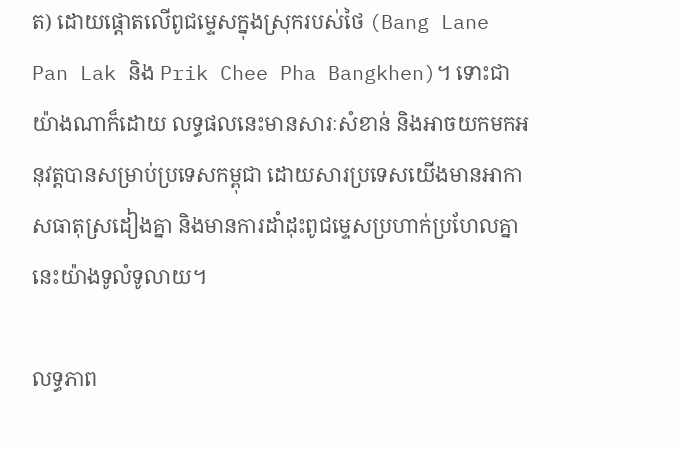ត) ដោយផ្តោតលើពូជម្ទេសក្នុងស្រុករបស់ថៃ (Bang Lane Pan Lak និង Prik Chee Pha Bangkhen)។ ទោះជាយ៉ាងណាក៏ដោយ លទ្ធផលនេះមានសារៈសំខាន់ និងអាចយកមកអនុវត្តបានសម្រាប់ប្រទេសកម្ពុជា ដោយសារប្រទេសយើងមានអាកាសធាតុស្រដៀងគ្នា និងមានការដាំដុះពូជម្ទេសប្រហាក់ប្រហែលគ្នានេះយ៉ាងទូលំទូលាយ។

លទ្ធភាព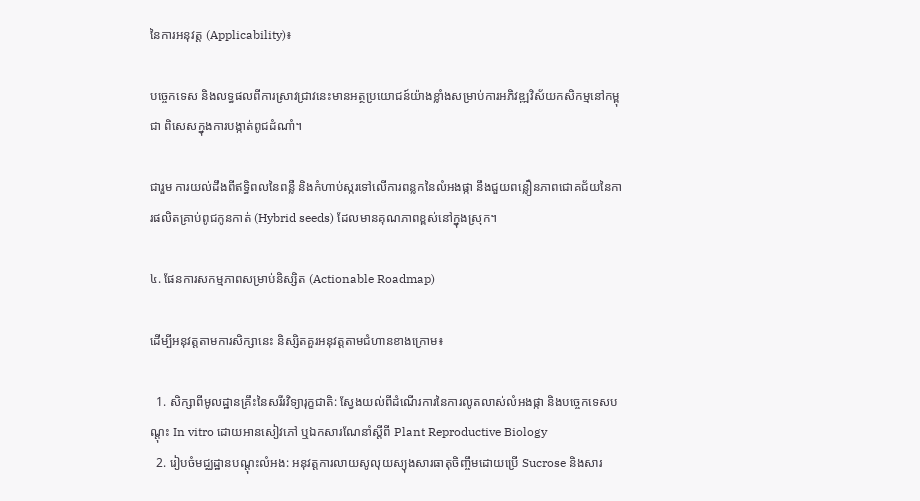នៃការអនុវត្ត (Applicability)៖

បច្ចេកទេស និងលទ្ធផលពីការស្រាវជ្រាវនេះមានអត្ថប្រយោជន៍យ៉ាងខ្លាំងសម្រាប់ការអភិវឌ្ឍវិស័យកសិកម្មនៅកម្ពុជា ពិសេសក្នុងការបង្កាត់ពូជដំណាំ។

ជារួម ការយល់ដឹងពីឥទ្ធិពលនៃពន្លឺ និងកំហាប់ស្ករទៅលើការពន្លកនៃលំអងផ្កា នឹងជួយពន្លឿនភាពជោគជ័យនៃការផលិតគ្រាប់ពូជកូនកាត់ (Hybrid seeds) ដែលមានគុណភាពខ្ពស់នៅក្នុងស្រុក។

៤. ផែនការសកម្មភាពសម្រាប់និស្សិត (Actionable Roadmap)

ដើម្បីអនុវត្តតាមការសិក្សានេះ និស្សិតគួរអនុវត្តតាមជំហានខាងក្រោម៖

  1. សិក្សាពីមូលដ្ឋានគ្រឹះនៃសរីរវិទ្យារុក្ខជាតិ: ស្វែងយល់ពីដំណើរការនៃការលូតលាស់លំអងផ្កា និងបច្ចេកទេសបណ្តុះ In vitro ដោយអានសៀវភៅ ឬឯកសារណែនាំស្តីពី Plant Reproductive Biology
  2. រៀបចំមជ្ឈដ្ឋានបណ្តុះលំអង: អនុវត្តការលាយសូលុយស្យុងសារធាតុចិញ្ចឹមដោយប្រើ Sucrose និងសារ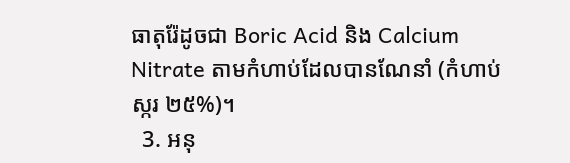ធាតុរ៉ែដូចជា Boric Acid និង Calcium Nitrate តាមកំហាប់ដែលបានណែនាំ (កំហាប់ស្ករ ២៥%)។
  3. អនុ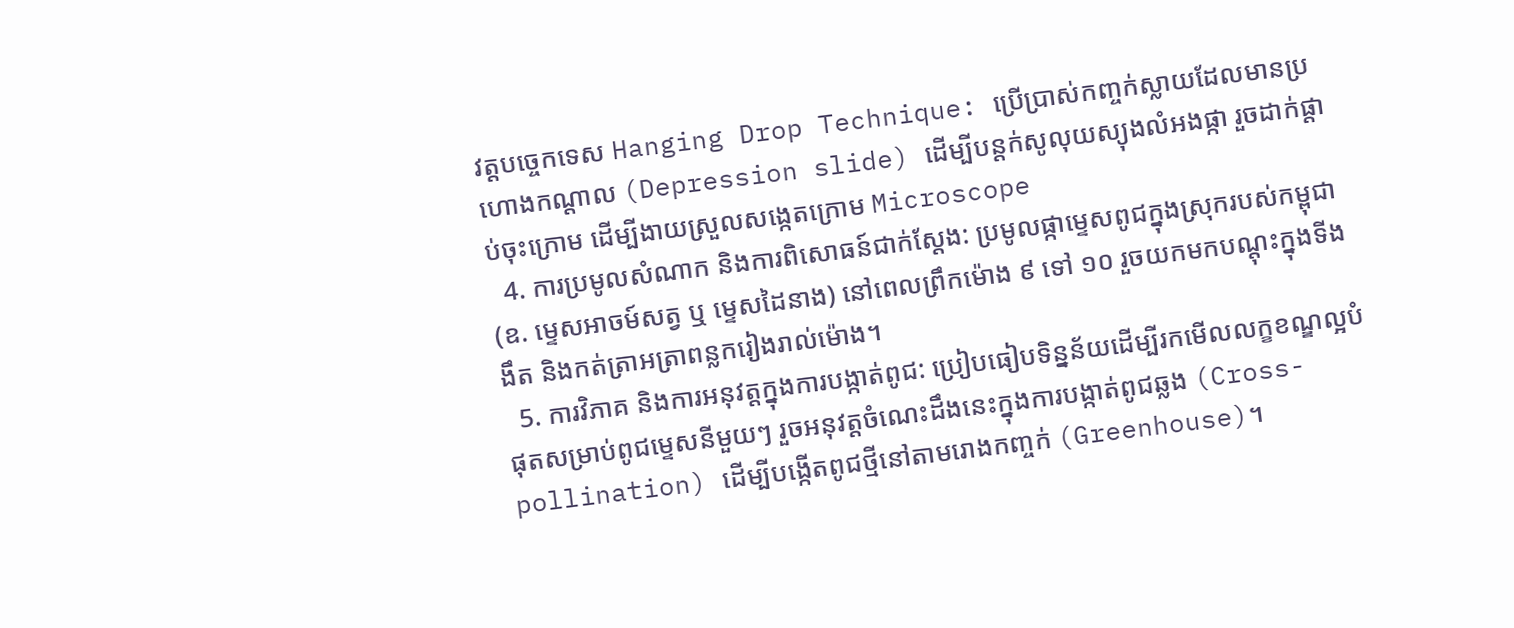វត្តបច្ចេកទេស Hanging Drop Technique: ប្រើប្រាស់កញ្ចក់ស្លាយដែលមានប្រហោងកណ្តាល (Depression slide) ដើម្បីបន្តក់សូលុយស្យុងលំអងផ្កា រួចដាក់ផ្តាប់ចុះក្រោម ដើម្បីងាយស្រួលសង្កេតក្រោម Microscope
  4. ការប្រមូលសំណាក និងការពិសោធន៍ជាក់ស្តែង: ប្រមូលផ្កាម្ទេសពូជក្នុងស្រុករបស់កម្ពុជា (ឧ. ម្ទេសអាចម៍សត្វ ឬ ម្ទេសដៃនាង) នៅពេលព្រឹកម៉ោង ៩ ទៅ ១០ រួចយកមកបណ្តុះក្នុងទីងងឹត និងកត់ត្រាអត្រាពន្លករៀងរាល់ម៉ោង។
  5. ការវិភាគ និងការអនុវត្តក្នុងការបង្កាត់ពូជ: ប្រៀបធៀបទិន្នន័យដើម្បីរកមើលលក្ខខណ្ឌល្អបំផុតសម្រាប់ពូជម្ទេសនីមួយៗ រួចអនុវត្តចំណេះដឹងនេះក្នុងការបង្កាត់ពូជឆ្លង (Cross-pollination) ដើម្បីបង្កើតពូជថ្មីនៅតាមរោងកញ្ចក់ (Greenhouse)។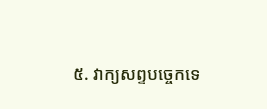៥. វាក្យសព្ទបច្ចេកទេ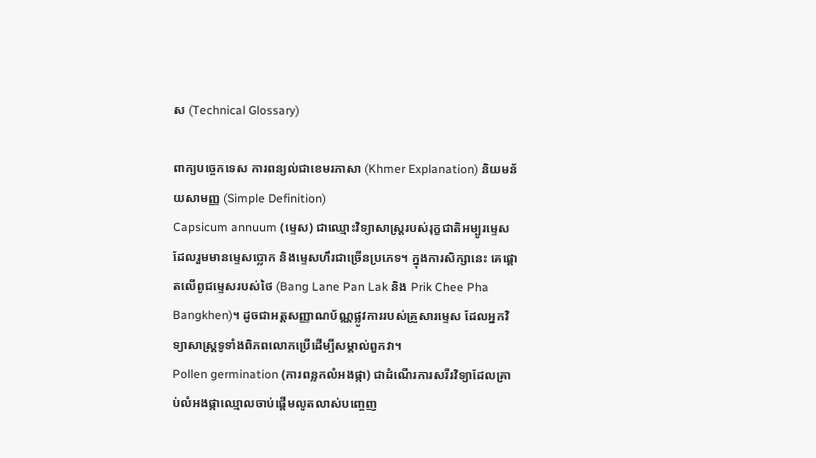ស (Technical Glossary)

ពាក្យបច្ចេកទេស ការពន្យល់ជាខេមរភាសា (Khmer Explanation) និយមន័យសាមញ្ញ (Simple Definition)
Capsicum annuum (ម្ទេស) ជាឈ្មោះវិទ្យាសាស្ត្ររបស់រុក្ខជាតិអម្បូរម្ទេស ដែលរួមមានម្ទេសប្លោក និងម្ទេសហឹរជាច្រើនប្រភេទ។ ក្នុងការសិក្សានេះ គេផ្តោតលើពូជម្ទេសរបស់ថៃ (Bang Lane Pan Lak និង Prik Chee Pha Bangkhen)។ ដូចជាអត្តសញ្ញាណប័ណ្ណផ្លូវការរបស់គ្រួសារម្ទេស ដែលអ្នកវិទ្យាសាស្ត្រទូទាំងពិភពលោកប្រើដើម្បីសម្គាល់ពួកវា។
Pollen germination (ការពន្លកលំអងផ្កា) ជាដំណើរការសរីរវិទ្យាដែលគ្រាប់លំអងផ្កាឈ្មោលចាប់ផ្តើមលូតលាស់បញ្ចេញ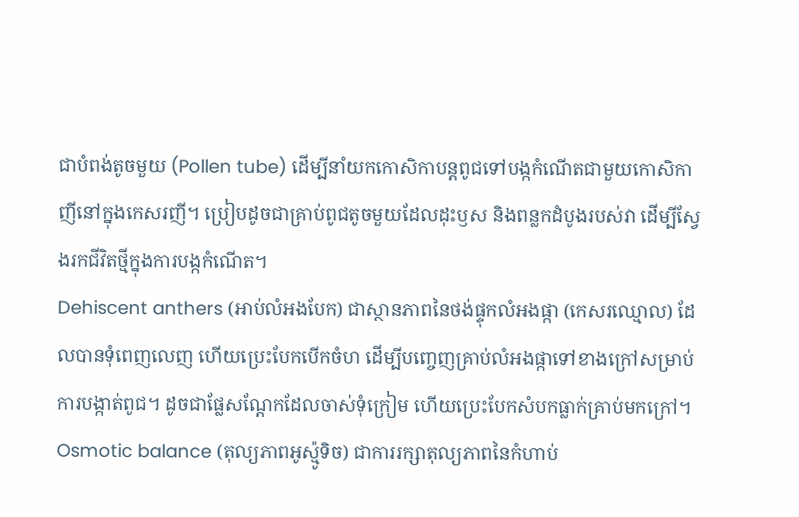ជាបំពង់តូចមួយ (Pollen tube) ដើម្បីនាំយកកោសិកាបន្តពូជទៅបង្កកំណើតជាមួយកោសិកាញីនៅក្នុងកេសរញី។ ប្រៀបដូចជាគ្រាប់ពូជតូចមួយដែលដុះឫស និងពន្លកដំបូងរបស់វា ដើម្បីស្វែងរកជីវិតថ្មីក្នុងការបង្កកំណើត។
Dehiscent anthers (អាប់លំអងបែក) ជាស្ថានភាពនៃថង់ផ្ទុកលំអងផ្កា (កេសរឈ្មោល) ដែលបានទុំពេញលេញ ហើយប្រេះបែកបើកចំហ ដើម្បីបញ្ចេញគ្រាប់លំអងផ្កាទៅខាងក្រៅសម្រាប់ការបង្កាត់ពូជ។ ដូចជាផ្លែសណ្តែកដែលចាស់ទុំក្រៀម ហើយប្រេះបែកសំបកធ្លាក់គ្រាប់មកក្រៅ។
Osmotic balance (តុល្យភាពអូស្ម៉ូទិច) ជាការរក្សាតុល្យភាពនៃកំហាប់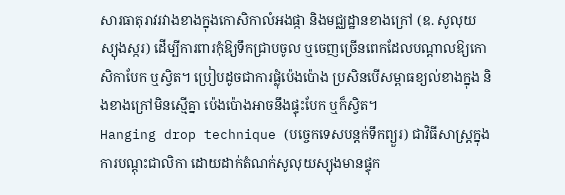សារធាតុរាវរវាងខាងក្នុងកោសិកាលំអងផ្កា និងមជ្ឈដ្ឋានខាងក្រៅ (ឧ. សូលុយស្យុងស្ករ) ដើម្បីការពារកុំឱ្យទឹកជ្រាបចូល ឬចេញច្រើនពេកដែលបណ្តាលឱ្យកោសិកាបែក ឬស្វិត។ ប្រៀបដូចជាការផ្លុំប៉េងប៉ោង ប្រសិនបើសម្ពាធខ្យល់ខាងក្នុង និងខាងក្រៅមិនស្មើគ្នា ប៉េងប៉ោងអាចនឹងផ្ទុះបែក ឬក៏ស្វិត។
Hanging drop technique (បច្ចេកទេសបន្តក់ទឹកព្យួរ) ជាវិធីសាស្ត្រក្នុងការបណ្តុះជាលិកា ដោយដាក់តំណក់សូលុយស្យុងមានផ្ទុក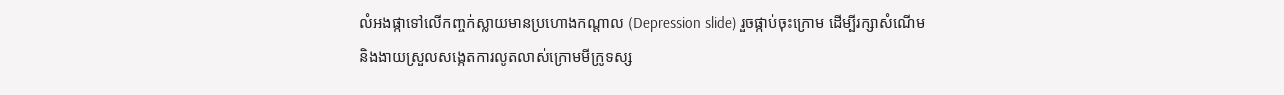លំអងផ្កាទៅលើកញ្ចក់ស្លាយមានប្រហោងកណ្តាល (Depression slide) រួចផ្កាប់ចុះក្រោម ដើម្បីរក្សាសំណើម និងងាយស្រួលសង្កេតការលូតលាស់ក្រោមមីក្រូទស្ស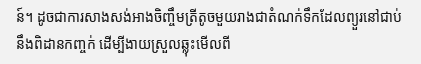ន៍។ ដូចជាការសាងសង់អាងចិញ្ចឹមត្រីតូចមួយរាងជាតំណក់ទឹកដែលព្យួរនៅជាប់នឹងពិដានកញ្ចក់ ដើម្បីងាយស្រួលឆ្លុះមើលពី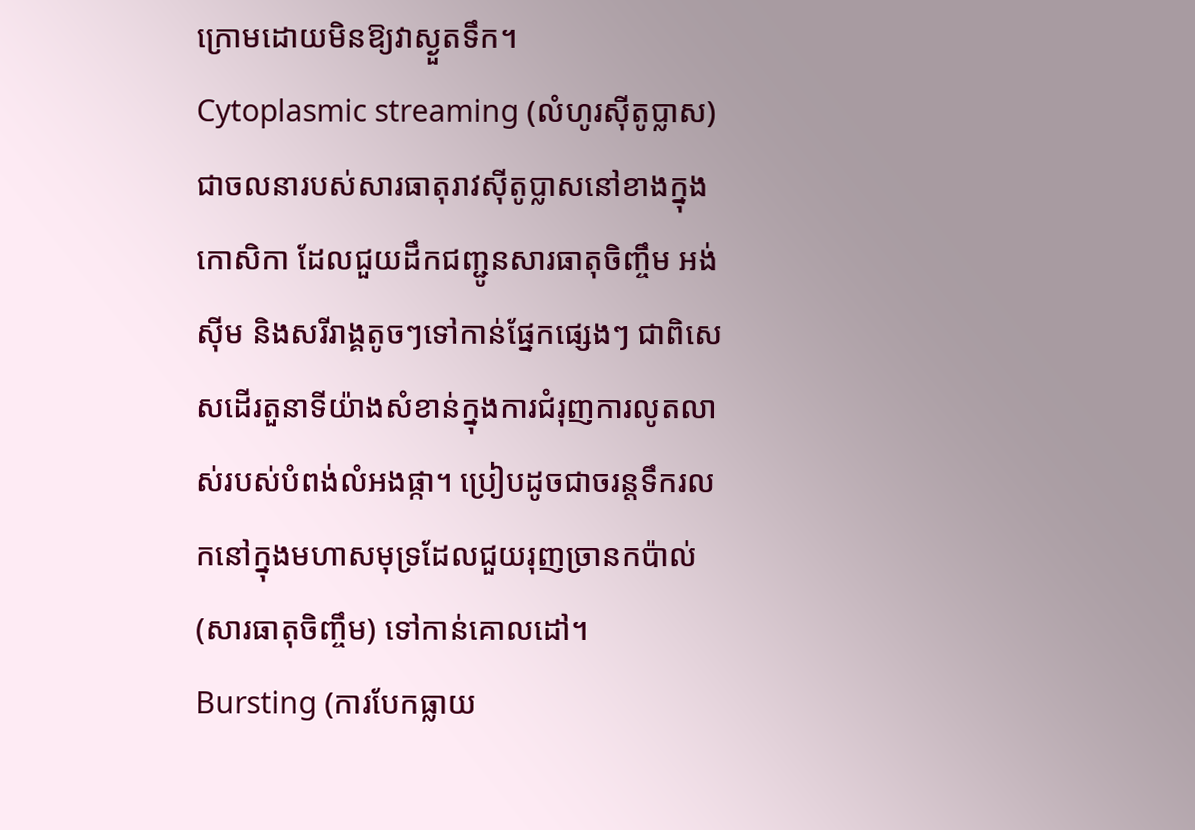ក្រោមដោយមិនឱ្យវាស្ងួតទឹក។
Cytoplasmic streaming (លំហូរស៊ីតូប្លាស) ជាចលនារបស់សារធាតុរាវស៊ីតូប្លាសនៅខាងក្នុងកោសិកា ដែលជួយដឹកជញ្ជូនសារធាតុចិញ្ចឹម អង់ស៊ីម និងសរីរាង្គតូចៗទៅកាន់ផ្នែកផ្សេងៗ ជាពិសេសដើរតួនាទីយ៉ាងសំខាន់ក្នុងការជំរុញការលូតលាស់របស់បំពង់លំអងផ្កា។ ប្រៀបដូចជាចរន្តទឹករលកនៅក្នុងមហាសមុទ្រដែលជួយរុញច្រានកប៉ាល់ (សារធាតុចិញ្ចឹម) ទៅកាន់គោលដៅ។
Bursting (ការបែកធ្លាយ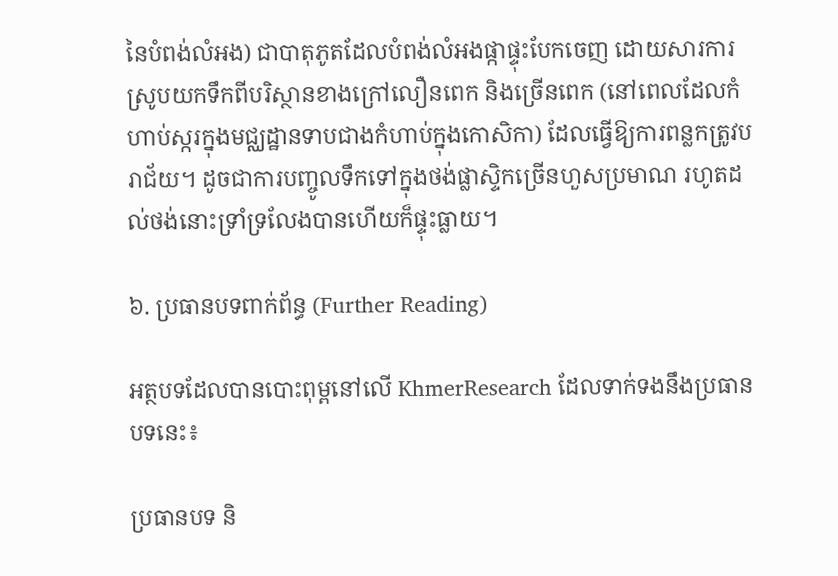នៃបំពង់លំអង) ជាបាតុភូតដែលបំពង់លំអងផ្កាផ្ទុះបែកចេញ ដោយសារការស្រូបយកទឹកពីបរិស្ថានខាងក្រៅលឿនពេក និងច្រើនពេក (នៅពេលដែលកំហាប់ស្ករក្នុងមជ្ឈដ្ឋានទាបជាងកំហាប់ក្នុងកោសិកា) ដែលធ្វើឱ្យការពន្លកត្រូវបរាជ័យ។ ដូចជាការបញ្ចូលទឹកទៅក្នុងថង់ផ្លាស្ទិកច្រើនហួសប្រមាណ រហូតដល់ថង់នោះទ្រាំទ្រលែងបានហើយក៏ផ្ទុះធ្លាយ។

៦. ប្រធានបទពាក់ព័ន្ធ (Further Reading)

អត្ថបទដែលបានបោះពុម្ពនៅលើ KhmerResearch ដែលទាក់ទងនឹងប្រធានបទនេះ៖

ប្រធានបទ និ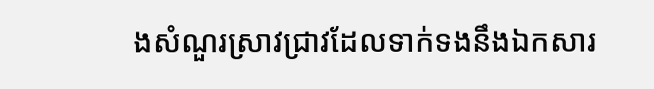ងសំណួរស្រាវជ្រាវដែលទាក់ទងនឹងឯកសារ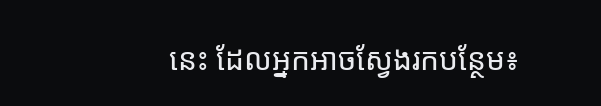នេះ ដែលអ្នកអាចស្វែងរកបន្ថែម៖